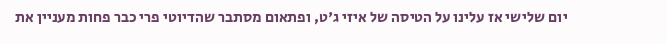יום שלישי אז עלינו על הטיסה של איזי ג'ט, ופתאום מסתבר שהדיוטי פרי כבר פחות מעניין את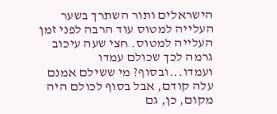הישראלים ותור השתרך בשער העלייה למטוס עוד הרבה לפני זמן העלייה למטוס. חצי שעה עיכוב גרמה לכך שכולם עמדו ועמדו...ובסוף? מי ששילם אמנם עלה קודם, אבל בסוף לכולם היה מקום, כן, גם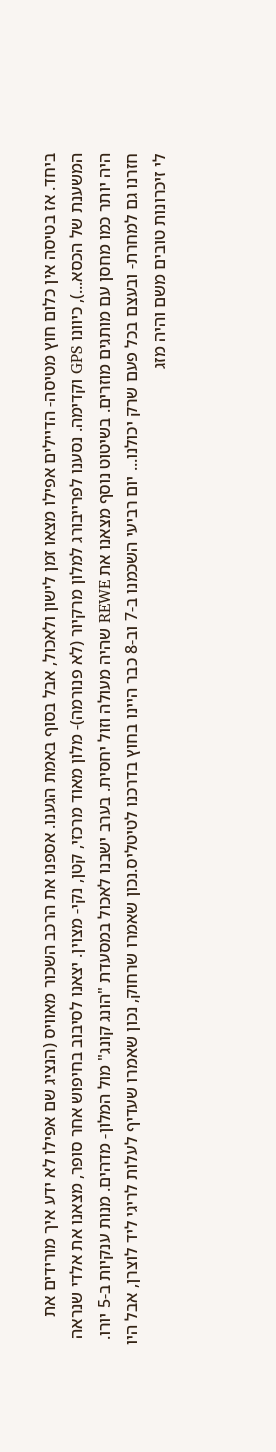ביחד. אז בטיסה אין כלום חוץ מטיסה- הדיילים אפילו מצאו זמן לישון ולאכול, אבל בסוף באמת הגענו. אספנו את הרכב השכור מאוויס (הנציג שם אפילו לא ידע איך מורידים את המשענת של הכסא...), כיוונו GPS וקדימה. נסענו לפרייבורג למלון מרקיור (לא פנורמה)- מלון מאוד מרכזי, קטן, נקי- מצוין. יצאנו לסיבוב בחיפוש אחר סופר, מצאנו את אלדי שנראה היה יותר כמו מחסן עם מותגים מוזרים. בשיטוט נוסף מצאנו את REWE שהיה מעולה וזול יחסית. בערב ישבנו לאכול במסעדת "הונג קונג" מול המלון- מדהים. מנות ענקיות ב-5 יורו. חזרנו גם למחרת- ובעצם בכל פעם שרק יכולנו... יום רביעי השכמנו ב-7 וב-8 כבר היינו בחוץ בדרכנו לטיטליס.נכון שאמרו שרחוק, נכון שאמרו שעדיף לעלות לריגי ליד לוצרן, אבל היו לי זיכרונות טובים משם והיה מזג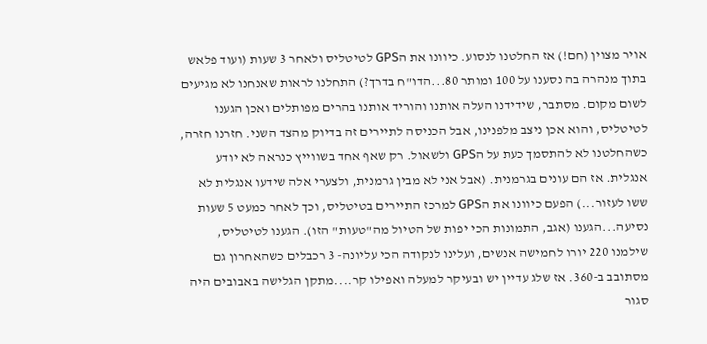אויר מצוין (חם!) אז החלטנו לנסוע. כיוונו את הGPS לטיטליס ולאחר 3 שעות (ועוד פלאש בתוך מנהרה בה נסענו על 100 ומותר 80...הדו"ח בדרך?) התחלנו לראות שאנחנו לא מגיעים לשום מקום. מסתבר, שידידנו העלה אותנו והוריד אותנו בהרים מפותלים ואכן הגענו לטיטליס, והוא אכן ניצב מלפנינו, אבל הכניסה לתיירים זה בדיוק מהצד השני. חזרנו חזרה, כשהחלטנו לא להתסמך כעת על הGPS ולשאול. רק שאף אחד בשווייץ כנראה לא יודע אנגלית. אז הם עונים בגרמנית. (אבל אני לא מבין גרמנית, ולצערי אלה שידעו אנגלית לא ששו לעזור...) הפעם כיוונו את הGPS למרכז התיירים בטיטליס, וכך לאחר כמעט 5 שעות נסיעה...הגענו (אגב, התמונות הכי יפות של הטיול מה"טעות" הזו). הגענו לטיטליס, שילמנו 220 יורו לחמישה אנשים, ועלינו לנקודה הכי עליונה- 3 רכבלים כשהאחרון גם מסתובב ב-360. אז שלג עדיין יש ובעיקר למעלה ואפילו קר....מתקן הגלישה באבובים היה סגור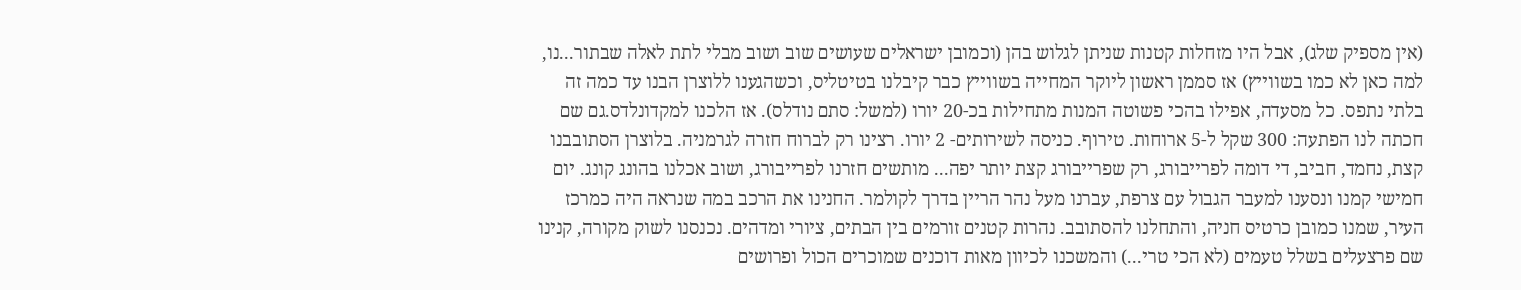(אין מספיק שלג), אבל היו מזחלות קטנות שניתן לגלוש בהן (וכמובן ישראלים שעושים שוב ושוב מבלי לתת לאלה שבתור...נו, למה כאן לא כמו בשווייץ) אז סממן ראשון ליוקר המחייה בשווייץ כבר קיבלנו בטיטליס, וכשהגענו ללוצרן הבנו עד כמה זה בלתי נתפס. כל מסעדה, אפילו בהכי פשוטה המנות מתחילות בכ-20 יורו (למשל: סתם נודלס). אז הלכנו למקדונלדס.גם שם חכתה לנו הפתעה: 300 שקל ל-5 ארוחות. טירוף. כניסה לשירותים- 2 יורו. רצינו רק לברוח חזרה לגרמניה. בלוצרן הסתובבנו קצת, נחמד, חביב, די דומה לפרייבורג, רק שפרייבורג קצת יותר יפה... מותשים חזרנו לפרייבורג, ושוב אכלנו בהונג קונג. יום חמישי קמנו ונסענו למעבר הגבול עם צרפת, עברנו מעל נהר הריין בדרך לקולמר. החנינו את הרכב במה שנראה היה כמרכז העיר, שמנו כמובן כרטיס חניה, והתחלנו להסתובב. נהרות קטנים זורמים בין הבתים, ציורי ומדהים. נכנסנו לשוק מקורה, קנינו שם פרצעלים בשלל טעמים (לא הכי טרי...) והמשכנו לכיוון מאות דוכנים שמוכרים הכול ופרושים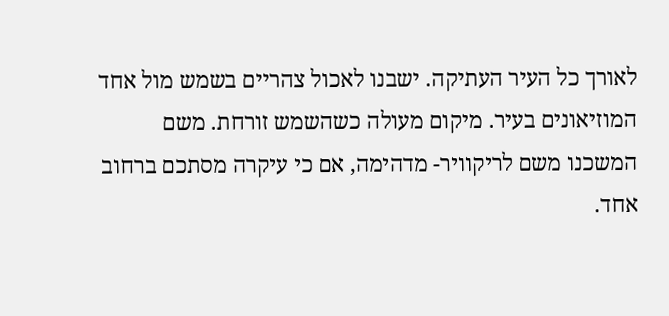לאורך כל העיר העתיקה. ישבנו לאכול צהריים בשמש מול אחד המוזיאונים בעיר. מיקום מעולה כשהשמש זורחת. משם המשכנו משם לריקוויר- מדהימה, אם כי עיקרה מסתכם ברחוב אחד.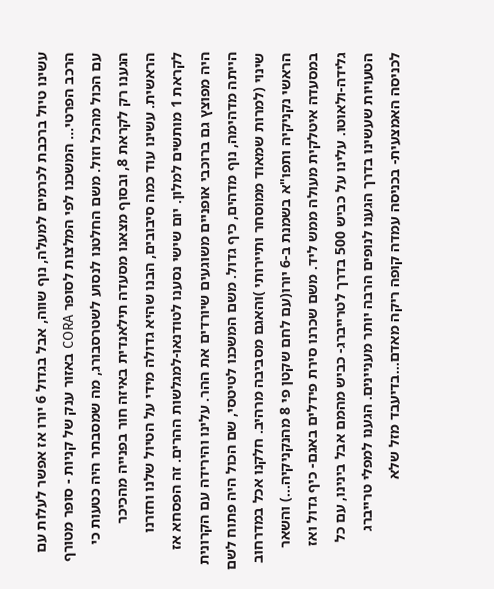עשינו טיול ברכבת לכרמים למעלה, נוף שווה, אבל בגדול 6 יורו אז אפשר לעלות עם הרכב הפרטי... המשכנו לפי המלצות לסופר CORA באזור ענק של קניות - סופר מטורף עם הכול מהכל וזול. משם החלטנו לנסוע לשטרסבורג, מה שמסבתר היה כטעות כי הגענו רק לקראת 8, ובסוף מצאנו מסעדה תילאנדית באיזה חור בפנייה מהכיכר הראשית. עשינו עוד כמה סיבובים, הבנו שהיא גדולה מידי על הטיול שלנו וחזרנו לקראת 1 מותשים למלון. יום שישי נסענו לטודנאו-למגלשות ההרים. זה הפסחא אז היה מפוצץ גם ברוכבי אופניים משוגעים שיורדים את ההר. עלינו והירידה עם הקרונית הייתה מדהימה, נוף מדהים, כיף גדול. משם המשכנו לטיטסי, שם הכול היה פתוח לשם שינוי (למרות שמאוד ממוסחר ותיירותי )והאגם מסביבה מרהיב. חלקנו אכל במדרחוב הראשי נקניקיה ותפו"א בשמנת ב-6 יורו(עם לחם שקטן פי 8 מהנקניקיה...) והשאר במסעדה איטלקית מעולה ממש ליד. משם שכרנו סירת פידלים באגם- כיף גדול ואז גלידה-ולאוטו. עלינו על כביש 500 בדרך לטרייברג- כביש מהמם אבל בינינו, עם כל הטעויות שעשינו בדרך הגענו לנופים הרבה יותר מעניינים. הגענו למפלי טרייברג לכניסה האמצעית- בכניסה עמדה קופה ריקה מאדם...בדיעבד מזל שלא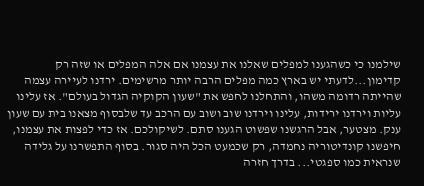שילמנו כי כשהגענו למפלים שאלנו את עצמנו אם אלה המפלים או שזה רק קדימון...לדעתי יש בארץ כמה מפלים הרבה יותר מרשימים. ירדנו לעיירה עצמה שהייתה רדומה משהו, והתחלנו לחפש את "שעון הקוקיה הגדול בעולם". אז עלינו עליות וירדנו ירידות, עלינו וירדנו שוב ושוב עם הרכב עד שלבסוף מצאנו בית עם שעון ענק. מצטער, אבל הרגשנו שפשוט הגענו סתם. לשיקולכם. אז כדי לפצות את עצמנו, חיפשנו קונדיטוריה נחמדה, רק שכמעט הכל היה סגור. בסוף התפשרנו על גלידה שנראית כמו ספגטי... בדרך חזרה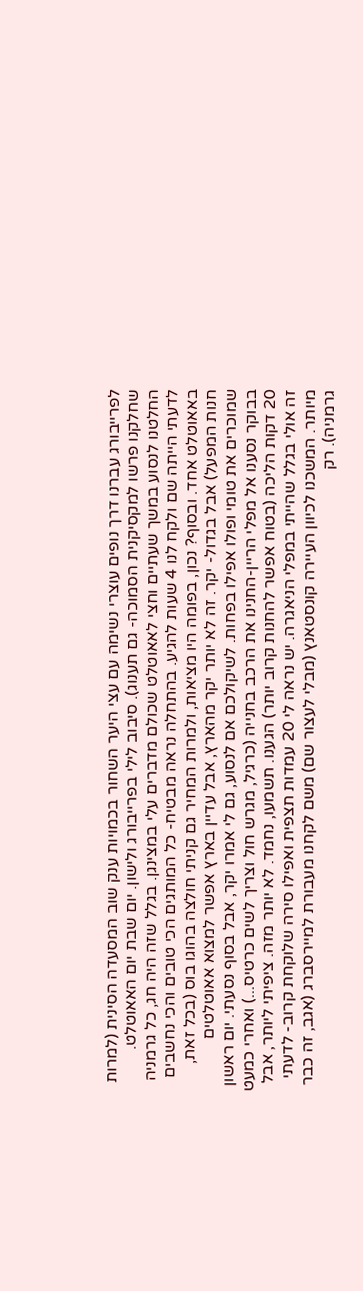לפרייבורג עברנו דרך נופים עוצרי נשימה עם עצי היער השחור בכמויות ענק שוב המסעדה הסינית (למרות שחלקנו פרשו למקסיקנית הסמוכה- גם תענוג). סיבוב לילי בפרייבורג ולישון. יום שבת יום האאוטלט. החלטנו לנסוע במשך שעתיים וחצי לאאוטלט שכולם מדברים עלי במצינגן. בגלל שזה היה חג, כל גרמניה לדעתי הייתה שם ולקח לנו 4 שעות להגיע. בהתחלה נראה מבטיח- כל המותגים הכי טובים והכי נחשבים באאוטלט אחד. ובסוף? נכון, בפומה היו מציאות, ולמרות המחיר גם קניתי חולצה בהוגו בוס (בכל זאת, חנות המפעל) אבל בגדול- יקר. זה לא יותר יקר מהארץ, אבל עדיין בארץ אפשר למצוא אאוטלטים שמוכרים את טומי ופולו אפילו בפחות. לשיקולכם אם לנסוע, גם לי אמרו יקר, אבל בסוף נסעתי. יום ראשון בבוקר נסענו אל מפלי הריין-החנינו את הרכב בחנייה (כרגיל, מגרש חול וצריך לשים כרטיס...) ואחרי כמעט 20 דקות הליכה (בטוח אפשר להחנות קרוב יותר) הגענו. תשמעו, נחמד. לא יותר מזה. ציפיתי ליותר, אבל זה אולי בגלל שהייתי במפלי הניאגרה. יש נראה לי 20 עמדות תצפית ואפילו סירה שלוקחת קרוב- לדעתי מיותר. המשכנו לכיוון העיירה קונסטאנץ (מבלי לעצור שם) משם לקחנו מעבורת למיירסברג (אגב, זה כבר גרמניה). רק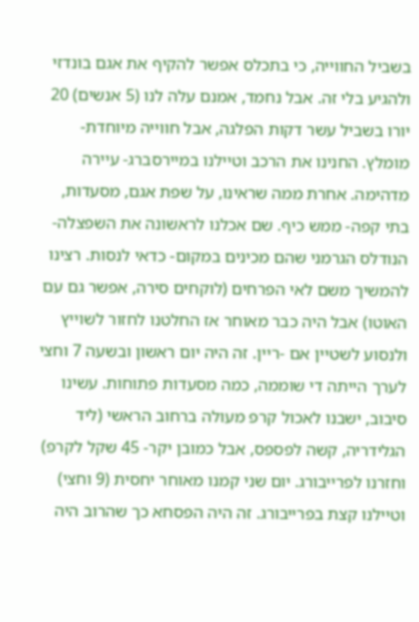בשביל החווייה, כי בתכלס אפשר להקיף את אגם בונדזי ולהגיע בלי זה. אבל נחמד, אמנם עלה לנו (5 אנשים) 20 יורו בשביל עשר דקות הפלגה, אבל חווייה מיוחדת- מומלץ. החנינו את הרכב וטיילנו במיירסברג- עיירה מדהימה. אחרת ממה שראינו, על שפת אגם, מסעדות, בתי קפה- ממש כיף. שם אכלנו לראשונה את השפצלה- הנודלס הגרמני שהם מכינים במקום- כדאי לנסות. רצינו להמשיך משם לאי הפרחים (לוקחים סירה, אפשר גם עם האוטו) אבל היה כבר מאוחר אז החלטנו לחזור לשוייץ ולנסוע לשטיין אם -ריין. זה היה יום ראשון ובשעה 7 וחצי לערך הייתה די שוממה, כמה מסעדות פתוחות. עשינו סיבוב, ישבנו לאכול קרפ מעולה ברחוב הראשי (ליד הגלידריה, קשה לפספס, אבל כמובן יקר- 45 שקל לקרפ) וחזרנו לפרייבורג. יום שני קמנו מאוחר יחסית (9 וחצי) וטיילנו קצת בפרייבורג. זה היה הפסחא כך שהרוב היה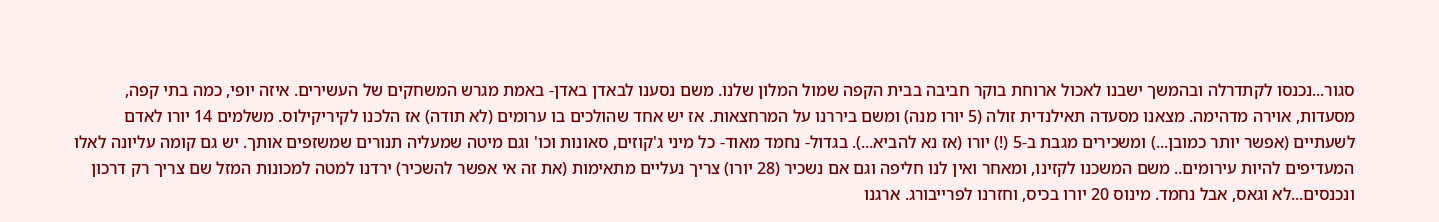סגור...נכנסו לקתדרלה ובהמשך ישבנו לאכול ארוחת בוקר חביבה בבית הקפה שמול המלון שלנו. משם נסענו לבאדן באדן- באמת מגרש המשחקים של העשירים. איזה יופי, כמה בתי קפה, מסעדות, אוירה מדהימה. מצאנו מסעדה תאילנדית זולה (5 יורו מנה) ומשם ביררנו על המרחצאות. אז יש אחד שהולכים בו ערומים (לא תודה) אז הלכנו לקיריקילוס. משלמים 14 יורו לאדם לשעתיים (אפשר יותר כמובן...) ומשכירים מגבת ב-5 (!) יורו (אז נא להביא...). בגדול- נחמד מאוד- כל מיני ג'קוזים, סאונות וכו' וגם מיטה שמעליה תנורים שמשזפים אותך. יש גם קומה עליונה לאלו המעדיפים להיות עירומים.. משם המשכנו לקזינו, ומאחר ואין לנו חליפה וגם אם נשכיר (28 יורו) צריך נעליים מתאימות (את זה אי אפשר להשכיר) ירדנו למטה למכונות המזל שם צריך רק דרכון ונכנסים...לא וגאס, אבל נחמד. מינוס 20 יורו בכיס, וחזרנו לפרייבורג. ארגנו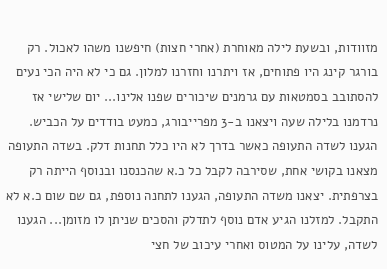מזוודות, ובשעת לילה מאוחרת (אחרי חצות) חיפשנו משהו לאכול. רק בורגר קינג היו פתוחים, אז ויתרנו וחזרנו למלון. גם כי לא היה הכי נעים להסתובב בסמטאות עם גרמנים שיכורים שפנו אלינו... יום שלישי אז נרדמנו בלילה שעה ויצאנו ב-3 מפרייבורג, כמעט בודדים על הכביש. הגענו לשדה התעופה כאשר בדרך לא היו כלל תחנות דלק. בשדה התעופה מצאנו בקושי אחת, שסירבה לקבל כל כ.א שהכנסנו ובנוסף הייתה רק בצרפתית. יצאנו משדה התעופה, הגענו לתחנה נוספת, גם שם שום כ.א לא התקבל. למזלנו הגיע אדם נוסף לתדלק והסכים שניתן לו מזומן... הגענו לשדה, עלינו על המטוס ואחרי עיכוב של חצי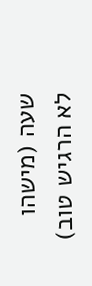שעה (מישהו לא הרגיש טוב)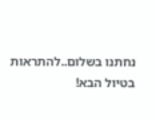נחתנו בשלום..להתראות בטיול הבא!